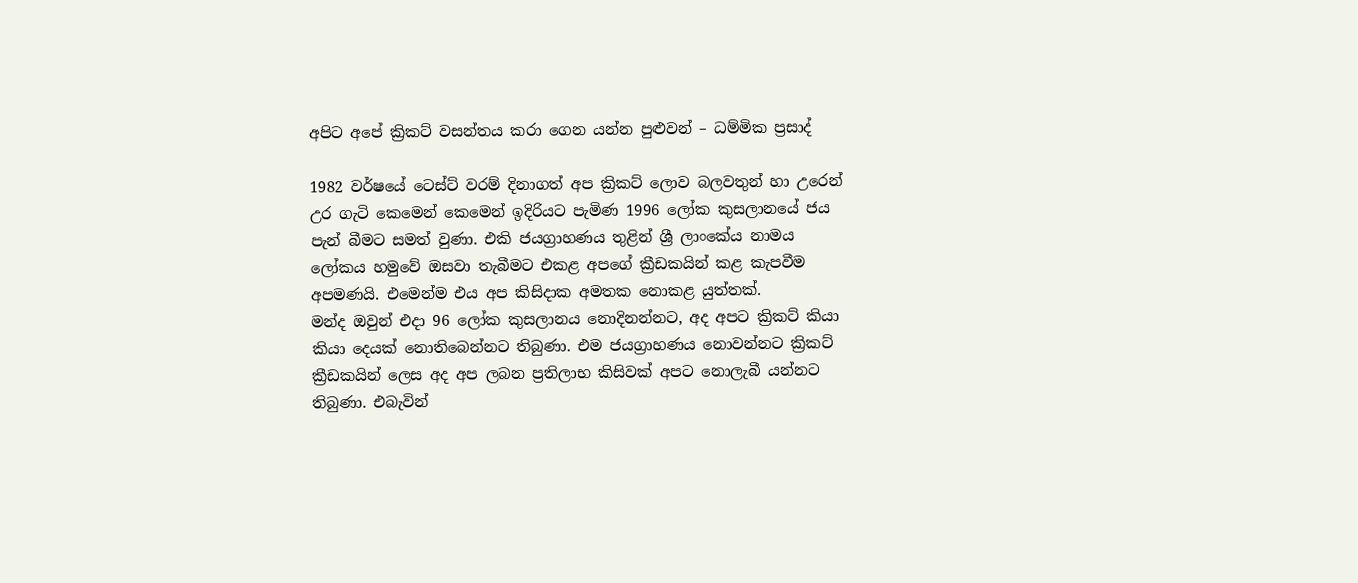අපිට අපේ ක්‍රිකට් වසන්තය කරා ගෙන යන්න පුළුවන් – ධම්මික ප්‍රසාද්

1982 වර්ෂයේ ටෙස්ට් වරම් දිනාගත් අප ක්‍රිකට් ලොව බලවතුන් හා උරෙන් උර ගැටි කෙමෙන් කෙමෙන් ඉදිරියට පැමිණ 1996 ලෝක කුසලානයේ ජය පැන් බීමට සමත් වුණා. එකි ජයග්‍රාහණය තුළින් ශ්‍රී ලාංකේය නාමය ලෝකය හමුවේ ඔසවා තැබීමට එකළ අපගේ ක්‍රීඩකයින් කළ කැපවීම අපමණයි. එමෙන්ම එය අප කිසිදාක අමතක නොකළ යුත්තක්.
මන්ද ඔවුන් එදා 96 ලෝක කුසලානය නොදිනන්නට, අද අපට ක්‍රිකට් කියා කියා දෙයක් නොතිබෙන්නට තිබුණා. එම ජයග්‍රාහණය නොවන්නට ක්‍රිකට් ක්‍රීඩකයින් ලෙස අද අප ලබන ප්‍රතිලාභ කිසිවක් අපට නොලැබී යන්නට තිබුණා. එබැවින්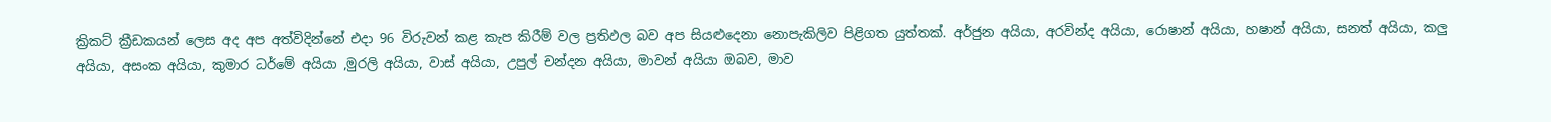ක්‍රිකට් ක්‍රීඩකයන් ලෙස අද අප අත්විදින්නේ එදා 96 විරුවන් කළ කැප කිරීම් වල ප්‍රතිඵල බව අප සියළුදෙනා නොපැකිලිව පිළිගත යුත්තක්. අර්ජුන අයියා, අරවින්ද අයියා, රොෂාන් අයියා, හෂාන් අයියා, සනත් අයියා, කලු අයියා, අසංක අයියා, කුමාර ධර්මේ අයියා ,මුරලි අයියා, වාස් අයියා, උපුල් චන්දන අයියා, මාවන් අයියා ඔබව, මාව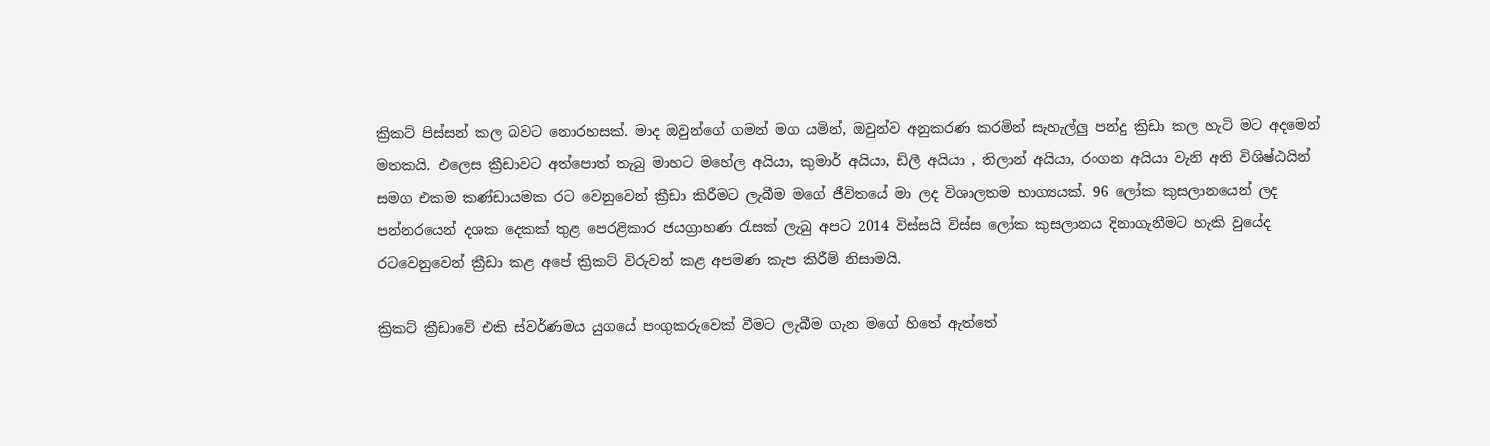ක්‍රිකට් පිස්සන් කල බවට නොරහසක්. මාද ඔවුන්ගේ ගමන් මග යමින්, ඔවුන්ව අනුකරණ කරමින් සැහැල්ලු පන්දු ක්‍රිඩා කල හැටි මට අදමෙන් මතකයි. එලෙස ක්‍රීඩාවට අත්පොත් තැබු මාහට මහේල අයියා, කුමාර් අයියා, ඩිලී අයියා , තිලාන් අයියා, රංගන අයියා වැනි අති විශිෂ්ඨයින් සමග එකම කණ්ඩායමක රට වෙනුවෙන් ක්‍රීඩා කිරීමට ලැබීම මගේ ජීවිතයේ මා ලද විශාලතම භාග්‍යයක්. 96 ලෝක කුසලානයෙන් ලද පන්නරයෙන් දශක දෙකක් තුළ පෙරළිකාර ජයග්‍රාහණ රැසක් ලැබු අපට 2014 විස්සයි විස්ස ලෝක කුසලානය දිනාගැනීමට හැකි වුයේද රටවෙනුවෙන් ක්‍රීඩා කළ අපේ ක්‍රිකට් විරුවන් කළ අපමණ කැප කිරීම් නිසාමයි.

ක්‍රිකට් ක්‍රීඩාවේ එකි ස්වර්ණමය යුගයේ පංගුකරුවෙක් වීමට ලැබීම ගැන මගේ හිතේ ඇත්තේ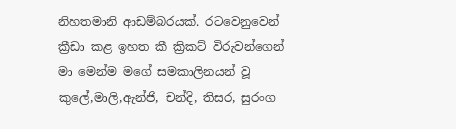නිහතමානි ආඩම්බරයක්. රටවෙනුවෙන් ක්‍රීඩා කළ ඉහත කී ක්‍රිකට් විරුවන්ගෙන් මා මෙන්ම මගේ සමකාලිනයන් වූ කුලේ,මාලි,ඇන්ජි, චන්දි, තිසර, සුරංග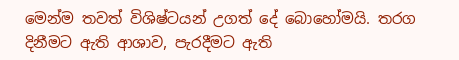මෙන්ම තවත් විශිෂ්ටයන් උගත් දේ බොහෝමයි. තරග දිනීමට ඇති ආශාව, පැරදීමට ඇති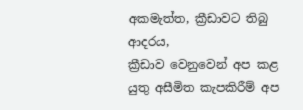අකමැත්ත, ක්‍රීඩාවට තිබු ආදරය,
ක්‍රීඩාව වෙනුවෙන් අප කළ යුතු අසීමිත කැපකිරීම් අප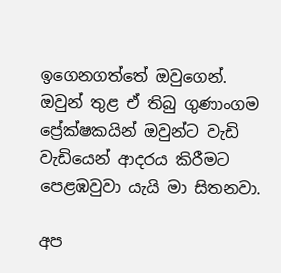ඉගෙනගත්තේ ඔවුගෙන්. ඔවුන් තුළ ඒ තිබු ගුණාංගම ප්‍රේක්ෂකයින් ඔවුන්ට වැඩි වැඩියෙන් ආදරය කිරීමට පෙළඹවුවා යැයි මා සිතනවා.

අප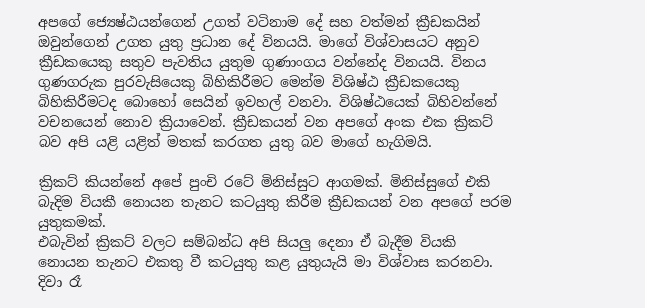අපගේ ජ්‍යෙෂ්ඨයන්ගෙන් උගත් වටිනාම දේ සහ වත්මන් ක්‍රීඩකයින් ඔවුන්ගෙන් උගත යුතු ප්‍රධාන දේ විනයයි. මාගේ විශ්වාසයට අනුව ක්‍රීඩකයෙකු සතුව පැවතිය යුතුම ගුණාංගය වන්නේද විනයයි. විනය ගුණගරුක පුරවැසියෙකු බිහිකිරීමට මෙන්ම විශිෂ්ඨ ක්‍රීඩකයෙකු බිහිකිරීමටද බොහෝ සෙයින් ඉවහල් වනවා. විශිෂ්ඨයෙක් බිහිවන්නේ වචනයෙන් නොව ක්‍රියාවෙන්. ක්‍රීඩකයන් වන අපගේ අංක එක ක්‍රිකට් බව අපි යළි යළිත් මතක් කරගත යුතු බව මාගේ හැගිමයි.

ක්‍රිකට් කියන්නේ අපේ පුංචි රටේ මිනිස්සුට ආගමක්. මිනිස්සුගේ එකි බැදිම වියකී නොයන තැනට කටයුතු කිරීම ක්‍රීඩකයන් වන අපගේ පරම යුතුකමක්.
එබැවින් ක්‍රිකට් වලට සම්බන්ධ අපි සියලු දෙනා ඒ බැදීම වියකි නොයන තැනට එකතු වී කටයුතු කළ යුතුයැයි මා විශ්වාස කරනවා. දිවා රෑ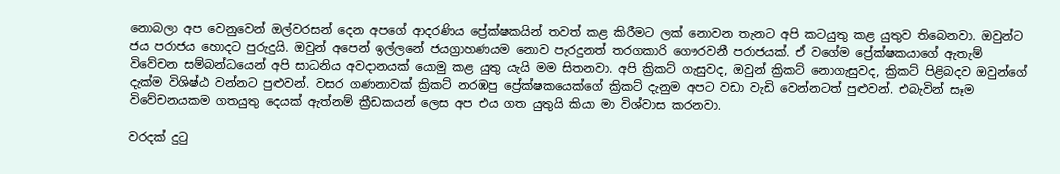නොබලා අප වෙනුවෙන් ඔල්වරසන් දෙන අපගේ ආදරණිය ප්‍රේක්ෂකයින් තවත් කළ කිරීමට ලක් නොවන තැනට අපි කටයුතු කළ යුතුව තිබෙනවා. ඔවුන්ට ජය පරාජය හොදට පුරුදුයි. ඔවුන් අපෙන් ඉල්ලනේ ජයග්‍රාහණයම නොව පැරදුනත් තරගකාරි ගෞරවනී පරාජයක්. ඒ වගේම ප්‍රේක්ෂකයාගේ ඇතැම් විවේචන සම්බන්ධයෙන් අපි සාධනිය අවදානයක් යොමු කළ යුතු යැයි මම සිතනවා. අපි ක්‍රිකට් ගැසුවද, ඔවුන් ක්‍රිකට් නොගැසුවද, ක්‍රිකට් පිළිබදව ඔවුන්ගේ දැක්ම විශිෂ්ඨ වන්නට පුළුවන්. වසර ගණනාවක් ක්‍රිකට් නරඹපු ප්‍රේක්ෂකයෙක්ගේ ක්‍රිකට් දැනුම අපට වඩා වැඩි වෙන්නටත් පුළුවන්. එබැවින් සෑම විවේචනයකම ගතයුතු දෙයක් ඇත්නම් ක්‍රීඩකයන් ලෙස අප එය ගත යුතුයි කියා මා විශ්වාස කරනවා.

වරදක් දුටු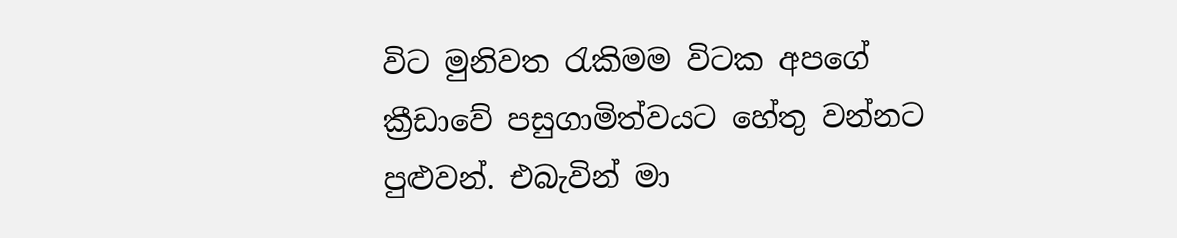විට මුනිවත රැකිමම විටක අපගේ ක්‍රීඩාවේ පසුගාමිත්වයට හේතු වන්නට පුළුවන්. එබැවින් මා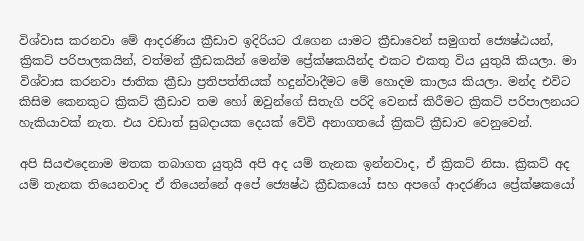විශ්වාස කරනවා මේ ආදරණිය ක්‍රීඩාව ඉදිරියට රැගෙන යාමට ක්‍රීඩාවෙන් සමුගත් ජ්‍යෙෂ්ඨයන්, ක්‍රිකට් පරිපාලකයින්, වත්මන් ක්‍රීඩකයින් මෙන්ම ප්‍රේක්ෂකයින්ද එකට එකතු විය යුතුයි කියලා. මා විශ්වාස කරනවා ජාතික ක්‍රීඩා ප්‍රතිපත්තියක් හදුන්වාදීමට මේ හොදම කාලය කියලා. මන්ද එවිට කිසිම කෙනකුට ක්‍රිකට් ක්‍රීඩාව තම හෝ ඔවුන්ගේ සිතැගි පරිදි වෙනස් කිරීමට ක්‍රිකට් පරිපාලනයට හැකියාවක් නැත. එය වඩාත් සුබදායක දෙයක් වේවි අනාගතයේ ක්‍රිකට් ක්‍රීඩාව වෙනුවෙන්.

අපි සියළුදෙනාම මතක තබාගත යුතුයි අපි අද යම් තැනක ඉන්නවාද, ඒ ක්‍රිකට් නිසා. ක්‍රිකට් අද යම් තැනක තියෙනවාද ඒ තියෙන්නේ අපේ ජ්‍යෙෂ්ඨ ක්‍රීඩකයෝ සහ අපගේ ආදරණිය ප්‍රේක්ෂකයෝ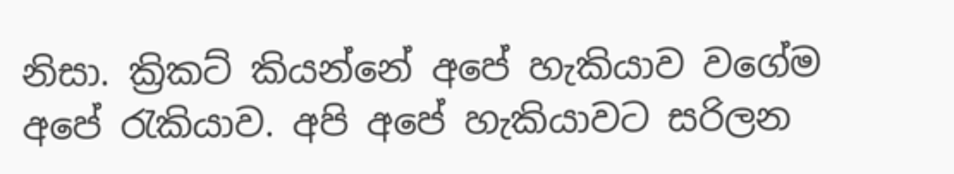නිසා. ක්‍රිකට් කියන්නේ අපේ හැකියාව වගේම අපේ රැකියාව. අපි අපේ හැකියාවට සරිලන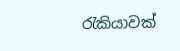රැකියාවක්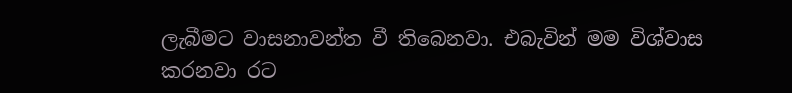ලැබීමට වාසනාවන්ත වී තිබෙනවා. එබැවින් මම විශ්වාස කරනවා රට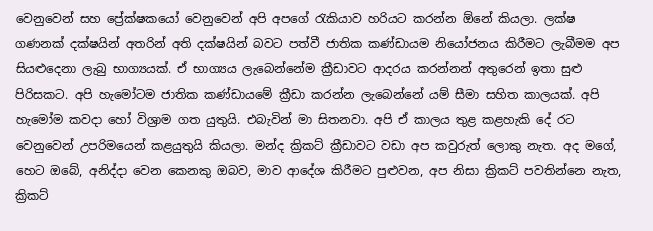වෙනුවෙන් සහ ප්‍රේක්ෂකයෝ වෙනුවෙන් අපි අපගේ රැකියාව හරියට කරන්න ඕනේ කියලා. ලක්ෂ ගණනක් දක්ෂයින් අතරින් අති දක්ෂයින් බවට පත්වී ජාතික කණ්ඩායම නියෝජනය කිරීමට ලැබීමම අප සියළුදෙනා ලැබු භාග්‍යයක්. ඒ භාග්‍යය ලැබෙන්නේම ක්‍රීඩාවට ආදරය කරන්නන් අතුරෙන් ඉතා සුළු පිරිසකට. අපි හැමෝටම ජාතික කණ්ඩායමේ ක්‍රීඩා කරන්න ලැබෙන්නේ යම් සීමා සහිත කාලයක්. අපි හැමෝම කවදා හෝ විශ්‍රාම ගත යුතුයි. එබැවින් මා සිතනවා. අපි ඒ කාලය තුළ කළහැකි දේ රට වෙනුවෙන් උපරිමයෙන් කළයුතුයි කියලා. මන්ද ක්‍රිකට් ක්‍රීඩාවට වඩා අප කවුරුත් ලොකු නැත. අද මගේ, හෙට ඔබේ, අනිද්දා වෙන කෙනකු ඔබව, මාව ආදේශ කිරීමට පුළුවන, අප නිසා ක්‍රිකට් පවතින්නෙ නැත, ක්‍රිකට්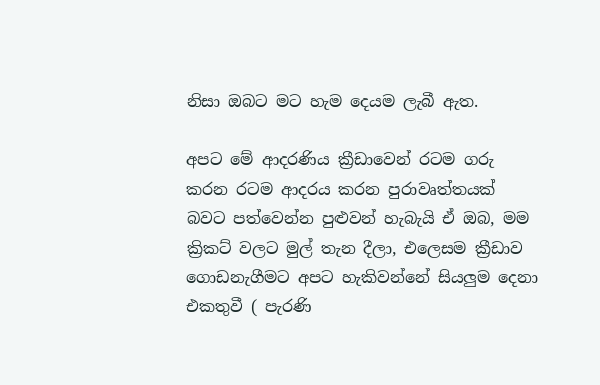නිසා ඔබට මට හැම දෙයම ලැබී ඇත.

අපට මේ ආදරණිය ක්‍රීඩාවෙන් රටම ගරු කරන රටම ආදරය කරන පුරාවෘත්තයක් බවට පත්වෙන්න පුළුවන් හැබැයි ඒ ඔබ, මම ක්‍රිකට් වලට මුල් තැන දීලා, එලෙසම ක්‍රීඩාව ගොඩනැගීමට අපට හැකිවන්නේ සියලුම දෙනා එකතුවී ( පැරණි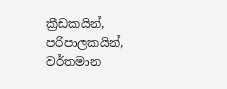ක්‍රීඩකයින්, පරිපාලකයින්, වර්තමාන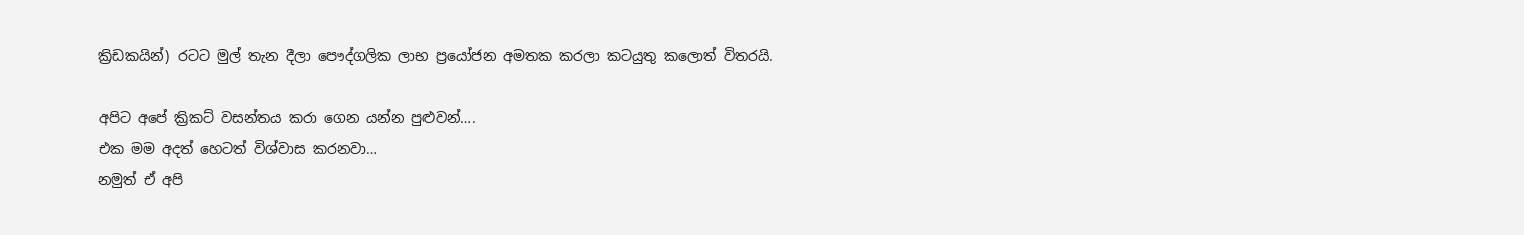ක්‍රිඩකයින්) රටට මුල් තැන දීලා පෞද්ගලික ලාභ ප්‍රයෝජන අමතක කරලා කටයුතු කලොත් විතරයි.

අපිට අපේ ක්‍රිකට් වසන්තය කරා ගෙන යන්න පුළුවන්….
එක මම අදත් හෙටත් විශ්වාස කරනවා…
නමුත් ඒ අපි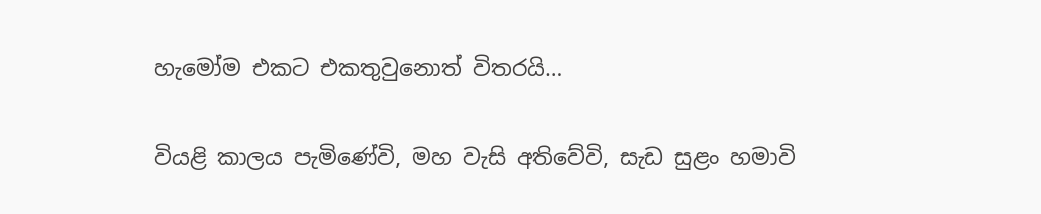හැමෝම එකට එකතුවුනොත් විතරයි…

වියළි කාලය පැමිණේවි, මහ වැසි අතිවේවි, සැඩ සුළං හමාවි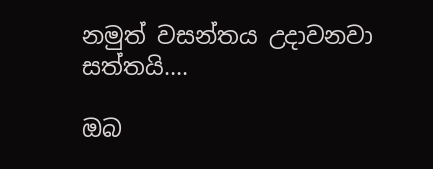නමුත් වසන්තය උදාවනවා සත්තයි….

ඔබ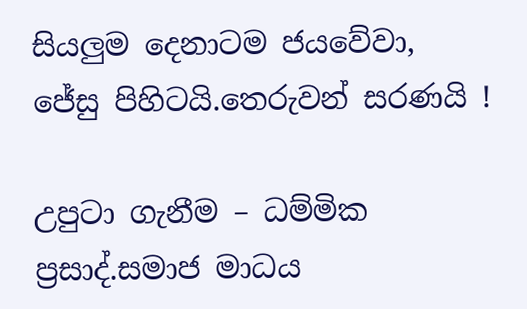සියලුම දෙනාටම ජයවේවා, ජේසු පිහිටයි.තෙරුවන් සරණයි !

උපුටා ගැනීම – ධම්මික ප්‍රසාද්.සමාජ මාධය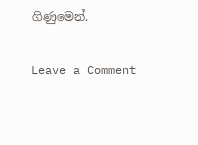ගිණුමෙන්.

Leave a Comment